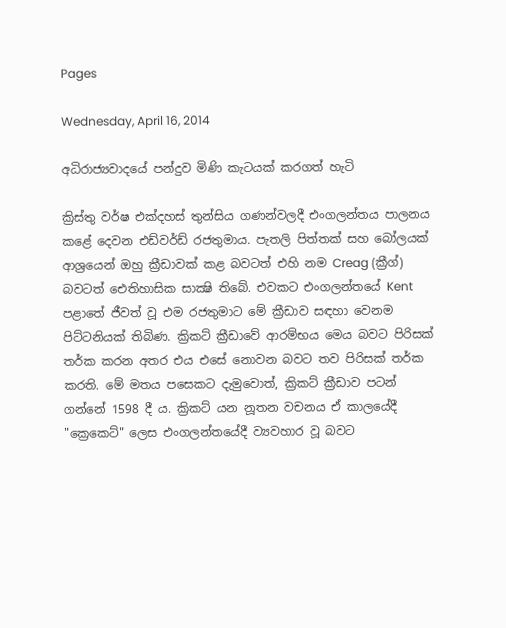Pages

Wednesday, April 16, 2014

අධිරාජ්‍යවාදයේ පන්දුව මිණි කැටයක්‌ කරගත් හැටි

ක්‍රිස්‌තු වර්ෂ එක්‌දහස්‌ තුන්සිය ගණන්වලදී එංගලන්තය පාලනය කළේ දෙවන එඩ්වර්ඩ් රජතුමාය. පැතලි පිත්තක්‌ සහ බෝලයක්‌ ආශ්‍රයෙන් ඔහු ක්‍රීඩාවක්‌ කළ බවටත් එහි නම Creag (ක්‍රීග්) බවටත් ඓතිහාසික සාක්‍ෂි තිබේ. එවකට එංගලන්තයේ Kent පළාතේ ජීවත් වූ එම රජතුමාට මේ ක්‍රීඩාව සඳහා වෙනම පිට්‌ටනියක්‌ තිබිණ. ක්‍රිකට්‌ ක්‍රීඩාවේ ආරම්භය මෙය බවට පිරිසක්‌ තර්ක කරන අතර එය එසේ නොවන බවට තව පිරිසක්‌ තර්ක කරති. මේ මතය පසෙකට දැමුවොත්, ක්‍රිකට්‌ ක්‍රීඩාව පටන් ගන්නේ 1598 දී ය. ක්‍රිකට්‌ යන නූතන වචනය ඒ කාලයේදී "ක්‍රෙකෙට්‌" ලෙස එංගලන්තයේදී ව්‍යවහාර වූ බවට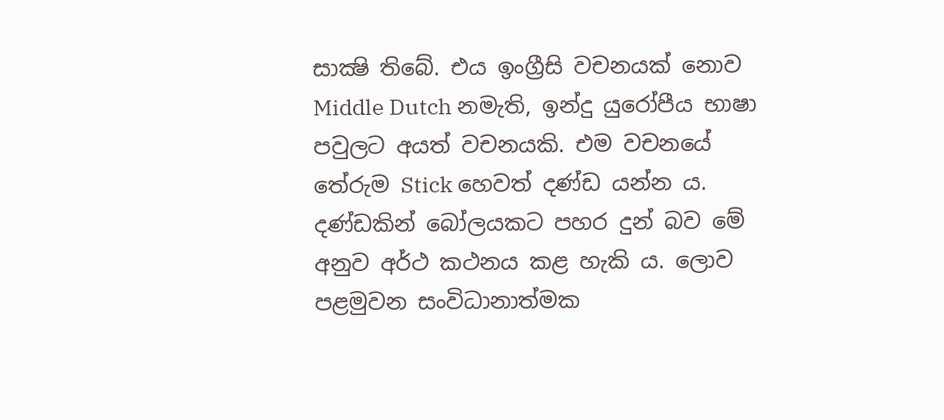සාක්‍ෂි තිබේ. එය ඉංග්‍රීසි වචනයක්‌ නොව Middle Dutch නමැති, ඉන්දු යුරෝපීය භාෂා පවුලට අයත් වචනයකි. එම වචනයේ තේරුම Stick හෙවත් දණ්‌ඩ යන්න ය. දණ්‌ඩකින් බෝලයකට පහර දුන් බව මේ අනුව අර්ථ කථනය කළ හැකි ය. ලොව පළමුවන සංවිධානාත්මක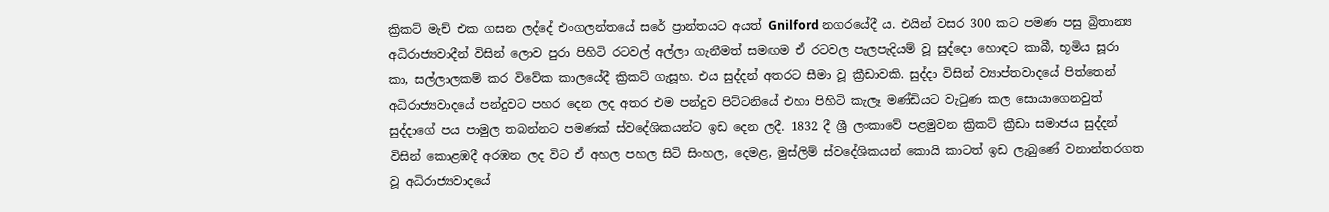ක්‍රිකට්‌ මැච් එක ගසන ලද්දේ එංගලන්තයේ සරේ ප්‍රාන්තයට අයත් Gnilford නගරයේදී ය. එයින් වසර 300 කට පමණ පසු බ්‍රිතාන්‍ය අධිරාජ්‍යවාදීන් විසින් ලොව පුරා පිහිටි රටවල් අල්ලා ගැනීමත් සමඟම ඒ රටවල පැලපැදියම් වූ සුද්දො හොඳට කාබී, භූමිය සූරා කා, සල්ලාලකම් කර විවේක කාලයේදී ක්‍රිකට්‌ ගැසූහ. එය සුද්දන් අතරට සීමා වූ ක්‍රීඩාවකි. සුද්දා විසින් ව්‍යාප්තවාදයේ පිත්තෙන් අධිරාජ්‍යවාදයේ පන්දුවට පහර දෙන ලද අතර එම පන්දුව පිට්‌ටනියේ එහා පිහිටි කැලෑ මණ්‌ඩියට වැටුණ කල සොයාගෙනවුත් සුද්දාගේ පය පාමුල තබන්නට පමණක්‌ ස්‌වදේශිකයන්ට ඉඩ දෙන ලදී. 1832 දී ශ්‍රී ලංකාවේ පළමුවන ක්‍රිකට්‌ ක්‍රීඩා සමාජය සුද්දන් විසින් කොළඹදී අරඹන ලද විට ඒ අහල පහල සිටි සිංහල, දෙමළ, මුස්‌ලිම් ස්‌වදේශිකයන් කොයි කාටත් ඉඩ ලැබුණේ වනාන්තරගත වූ අධිරාජ්‍යවාදයේ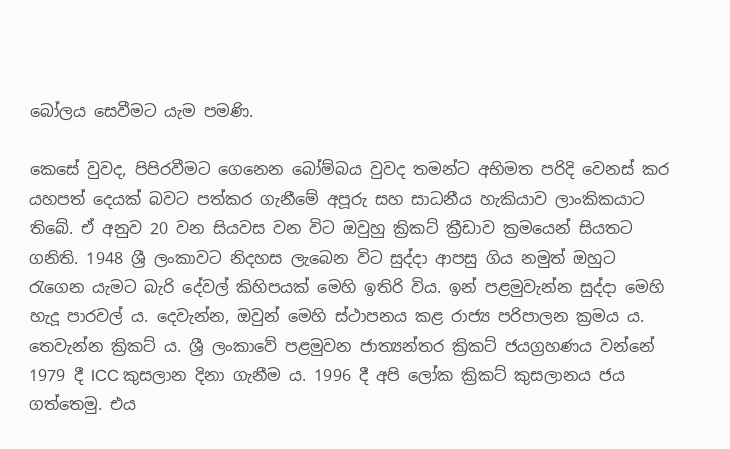බෝලය සෙවීමට යැම පමණි.

කෙසේ වුවද, පිපිරවීමට ගෙනෙන බෝම්බය වුවද තමන්ට අභිමත පරිදි වෙනස්‌ කර යහපත් දෙයක්‌ බවට පත්කර ගැනීමේ අපූරු සහ සාධනීය හැකියාව ලාංකිකයාට තිබේ. ඒ අනුව 20 වන සියවස වන විට ඔවුහු ක්‍රිකට්‌ ක්‍රීඩාව ක්‍රමයෙන් සියතට ගනිති. 1948 ශ්‍රී ලංකාවට නිදහස ලැබෙන විට සුද්දා ආපසු ගිය නමුත් ඔහුට රැගෙන යැමට බැරි දේවල් කිහිපයක්‌ මෙහි ඉතිරි විය. ඉන් පළමුවැන්න සුද්දා මෙහි හැදූ පාරවල් ය. දෙවැන්න, ඔවුන් මෙහි ස්‌ථාපනය කළ රාජ්‍ය පරිපාලන ක්‍රමය ය. තෙවැන්න ක්‍රිකට්‌ ය. ශ්‍රී ලංකාවේ පළමුවන ජාත්‍යන්තර ක්‍රිකට්‌ ජයග්‍රහණය වන්නේ 1979 දී ICC කුසලාන දිනා ගැනීම ය. 1996 දී අපි ලෝක ක්‍රිකට්‌ කුසලානය ජය ගත්තෙමු. එය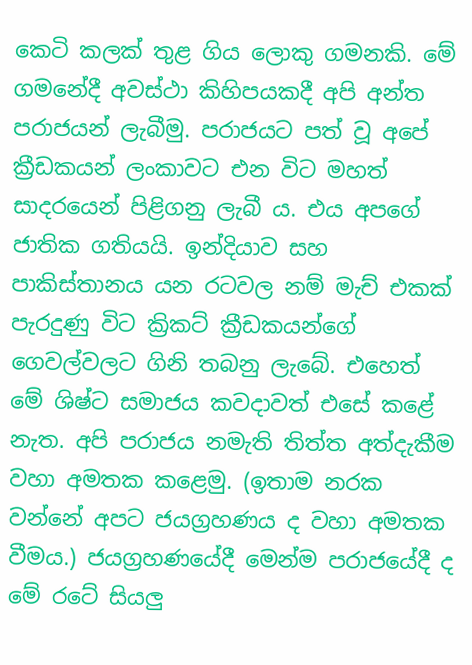කෙටි කලක්‌ තුළ ගිය ලොකු ගමනකි. මේ ගමනේදී අවස්‌ථා කිහිපයකදී අපි අන්ත පරාජයන් ලැබීමු. පරාජයට පත් වූ අපේ ක්‍රීඩකයන් ලංකාවට එන විට මහත් සාදරයෙන් පිළිගනු ලැබී ය. එය අපගේ ජාතික ගතියයි. ඉන්දියාව සහ පාකිස්‌තානය යන රටවල නම් මැච් එකක්‌ පැරදුණු විට ක්‍රිකට්‌ ක්‍රීඩකයන්ගේ ගෙවල්වලට ගිනි තබනු ලැබේ. එහෙත් මේ ශිෂ්ට සමාජය කවදාවත් එසේ කළේ නැත. අපි පරාජය නමැති තිත්ත අත්දැකීම වහා අමතක කළෙමු. (ඉතාම නරක වන්නේ අපට ජයග්‍රහණය ද වහා අමතක වීමය.) ජයග්‍රහණයේදී මෙන්ම පරාජයේදී ද මේ රටේ සියලු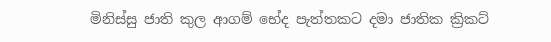මිනිස්‌සු ජාති කුල ආගම් භේද පැත්තකට දමා ජාතික ක්‍රිකට්‌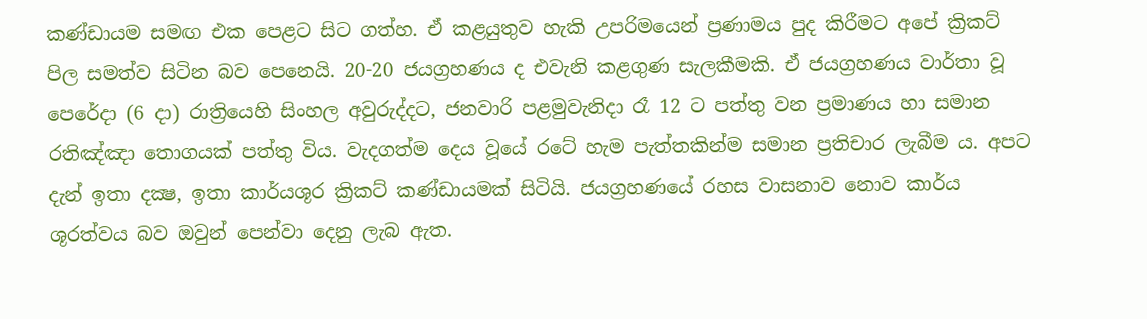කණ්‌ඩායම සමඟ එක පෙළට සිට ගත්හ. ඒ කළයුතුව හැකි උපරිමයෙන් ප්‍රණාමය පුද කිරීමට අපේ ක්‍රිකට්‌ පිල සමත්ව සිටින බව පෙනෙයි. 20-20 ජයග්‍රහණය ද එවැනි කළගුණ සැලකීමකි. ඒ ජයග්‍රහණය වාර්තා වූ පෙරේදා (6 දා) රාත්‍රියෙහි සිංහල අවුරුද්දට, ජනවාරි පළමුවැනිදා රෑ 12 ට පත්තු වන ප්‍රමාණය හා සමාන රතිඤ්ඤා තොගයක්‌ පත්තු විය. වැදගත්ම දෙය වූයේ රටේ හැම පැත්තකින්ම සමාන ප්‍රතිචාර ලැබීම ය. අපට දැන් ඉතා දක්‍ෂ, ඉතා කාර්යශූර ක්‍රිකට්‌ කණ්‌ඩායමක්‌ සිටියි. ජයග්‍රහණයේ රහස වාසනාව නොව කාර්ය ශූරත්වය බව ඔවුන් පෙන්වා දෙනු ලැබ ඇත.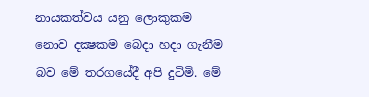නායකත්වය යනු ලොකුකම නොව දක්‍ෂකම බෙදා හදා ගැනීම බව මේ තරගයේදී අපි දුටිමි. මේ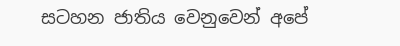සටහන ජාතිය වෙනුවෙන් අපේ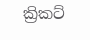ක්‍රිකට්‌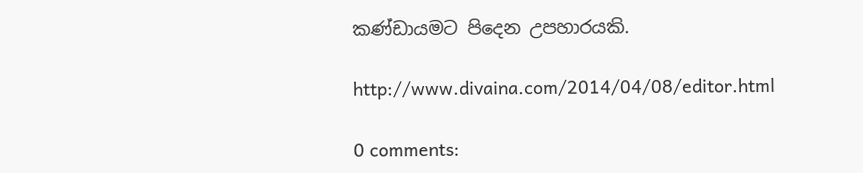කණ්‌ඩායමට පිදෙන උපහාරයකි.

http://www.divaina.com/2014/04/08/editor.html

0 comments: